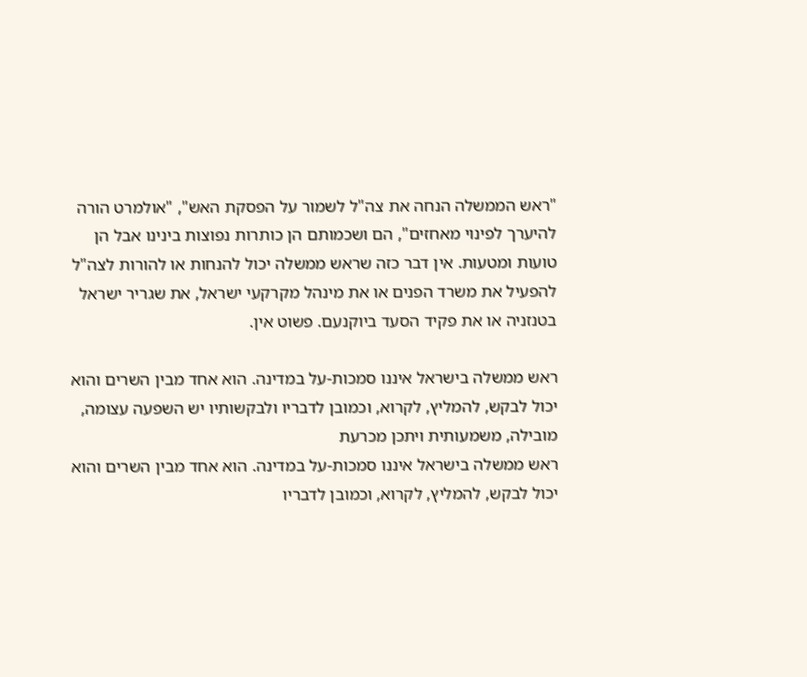"ראש הממשלה הנחה את צה"ל לשמור על הפסקת האש", "אולמרט הורה להיערך לפינוי מאחזים", הם ושכמותם הן כותרות נפוצות בינינו אבל הן טועות ומטעות. אין דבר כזה שראש ממשלה יכול להנחות או להורות לצה"ל להפעיל את משרד הפנים או את מינהל מקרקעי ישראל, את שגריר ישראל בטנזניה או את פקיד הסעד ביוקנעם. פשוט אין.

ראש ממשלה בישראל איננו סמכות-על במדינה. הוא אחד מבין השרים והוא יכול לבקש, להמליץ, לקרוא, וכמובן לדבריו ולבקשותיו יש השפעה עצומה, מובילה, משמעותית ויתכן מכרעת
ראש ממשלה בישראל איננו סמכות-על במדינה. הוא אחד מבין השרים והוא יכול לבקש, להמליץ, לקרוא, וכמובן לדבריו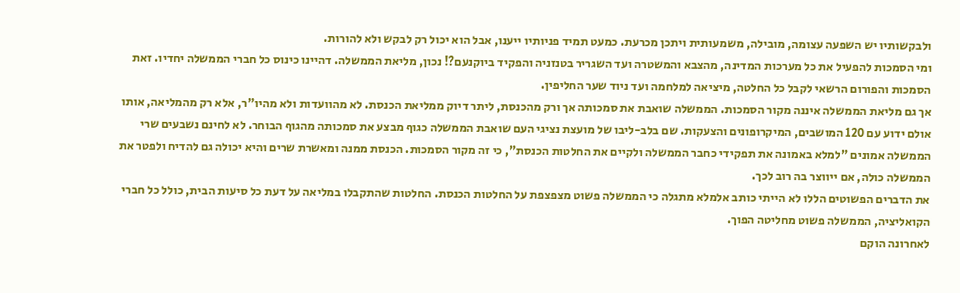ולבקשותיו יש השפעה עצומה, מובילה, משמעותית ויתכן מכרעת. כמעט תמיד פניותיו ייענו, אבל הוא יכול רק לבקש ולא להורות.
ומי הסמכות להפעיל את כל מערכות המדינה, מהצבא והמשטרה ועד השגריר בטנזניה והפקיד ביוקנעם?! נכון, מליאת הממשלה. דהיינו כינוס כל חברי הממשלה יחדיו. זאת הסמכות והפורום הרשאי לקבל כל החלטה, מיציאה למלחמה ועד ניוד שער החליפין.
אך גם מליאת הממשלה איננה מקור הסמכות. הממשלה שואבת את סמכותה אך ורק מהכנסת, ליתר דיוק ממליאת הכנסת. לא מהוועדות ולא מהיו"ר, אלא רק מהמליאה, אותו אולם ידוע עם 120 המושבים, המיקרופונים והצעקות. שם בלב-ליבו של מועצת נציגי העם שואבת הממשלה כגוף מבצע את סמכותה מהגוף הבוחר. לא לחינם נשבעים שרי הממשלה אמונים "למלא באמונה את תפקידי כחבר הממשלה ולקיים את החלטות הכנסת", כי זה מקור הסמכות. הכנסת ממנה ומאשרת שרים והיא יכולה גם להדיח ולפטר את הממשלה כולה, אם ייווצר בה רוב לכך.
את הדברים הפשוטים הללו לא הייתי כותב אלמלא מתגלה כי הממשלה פשוט מצפצפת על החלטות הכנסת. החלטות שהתקבלו במליאה על דעת כל סיעות הבית, כולל כל חברי הקואליציה, הממשלה פשוט מחליטה הפוך.
לאחרונה הוקם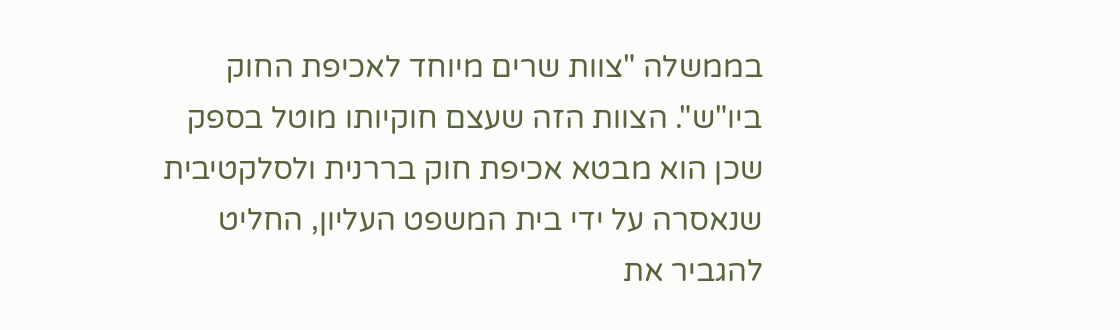בממשלה "צוות שרים מיוחד לאכיפת החוק ביו"ש". הצוות הזה שעצם חוקיותו מוטל בספק שכן הוא מבטא אכיפת חוק בררנית ולסלקטיבית שנאסרה על ידי בית המשפט העליון, החליט להגביר את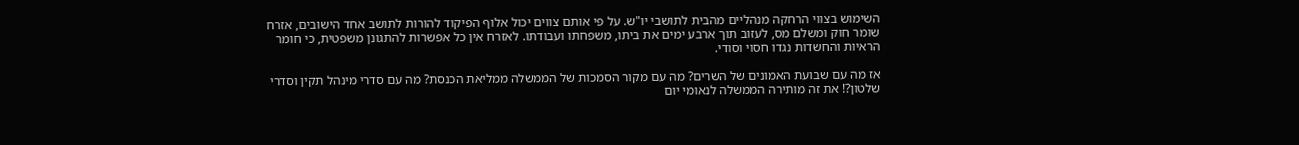השימוש בצווי הרחקה מנהליים מהבית לתושבי יו"ש. על פי אותם צווים יכול אלוף הפיקוד להורות לתושב אחד הישובים, אזרח שומר חוק ומשלם מס, לעזוב תוך ארבע ימים את ביתו, משפחתו ועבודתו. לאזרח אין כל אפשרות להתגונן משפטית, כי חומר הראיות והחשדות נגדו חסוי וסודי.

אז מה עם שבועת האמונים של השרים? מה עם מקור הסמכות של הממשלה ממליאת הכנסת? מה עם סדרי מינהל תקין וסדרי שלטון?! את זה מותירה הממשלה לנאומי יום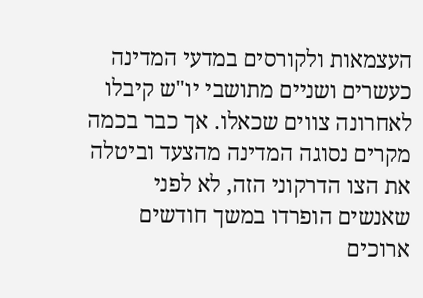העצמאות ולקורסים במדעי המדינה
כעשרים ושניים מתושבי יו"ש קיבלו לאחרונה צווים שכאלו. אך כבר בכמה מקרים נסוגה המדינה מהצעד וביטלה את הצו הדרקוני הזה, לא לפני שאנשים הופרדו במשך חודשים ארוכים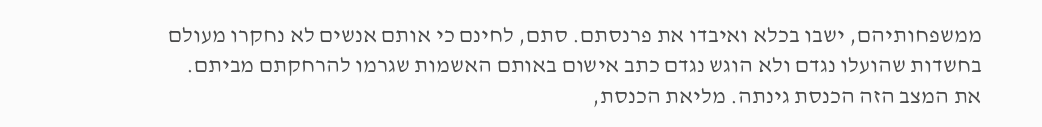ממשפחותיהם, ישבו בכלא ואיבדו את פרנסתם. סתם, לחינם כי אותם אנשים לא נחקרו מעולם בחשדות שהועלו נגדם ולא הוגש נגדם כתב אישום באותם האשמות שגרמו להרחקתם מביתם.
את המצב הזה הכנסת גינתה. מליאת הכנסת,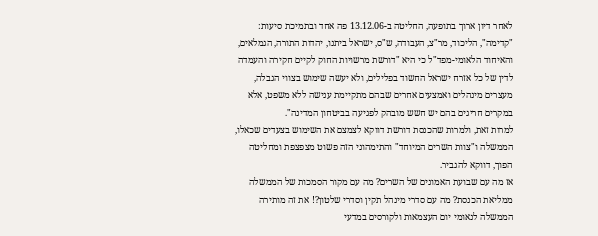לאחר דיון ארוך בתופעה, החליטה ב-13.12.06 פה אחד ובתמיכת סיעות: "קדימה", הליכוד, מר"צ, העבודה, ש"ס, ישראל ביתנו, יהדות התורה, הגמלאים, והאיחוד הלאומי-מפד"ל כי היא "דורשת מרשויות החוק לקיים חקירה והעמדה לדין של כל אזרח ישראל החשוד בפלילים, ולא יעשה שימוש בצווי הגבלה, מעצרים מינהלים ואמצעים אחרים שבהם מתקיימת ענישה ללא משפט, אלא במקרים חריגים בהם יש חשש מובהק לפגיעה בביטחון המדינה".
למרות זאת, ולמרות שהכנסת דורשת דווקא לצמצם את השימוש בצעדים שכאלו, הממשלה ו"צוות השרים המיוחד" והתימהוני הזה פשוט מצפצפת ומחליטה הפוך, דווקא להגביר.
אז מה עם שבועת האמונים של השרים? מה עם מקור הסמכות של הממשלה ממליאת הכנסת? מה עם סדרי מינהל תקין וסדרי שלטון?! את זה מותירה הממשלה לנאומי יום העצמאות ולקורסים במדעי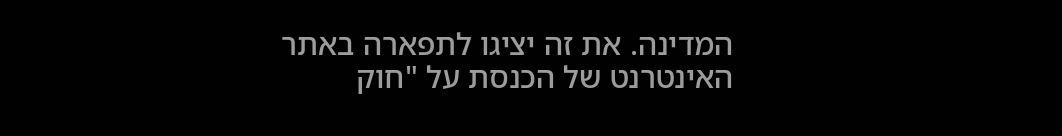המדינה. את זה יציגו לתפארה באתר האינטרנט של הכנסת על "חוק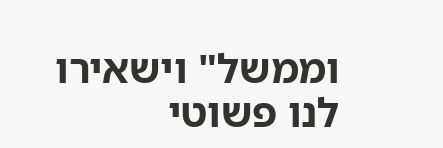וממשל" וישאירו לנו פשוטי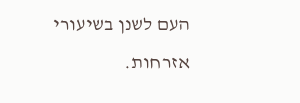העם לשנן בשיעורי אזרחות.